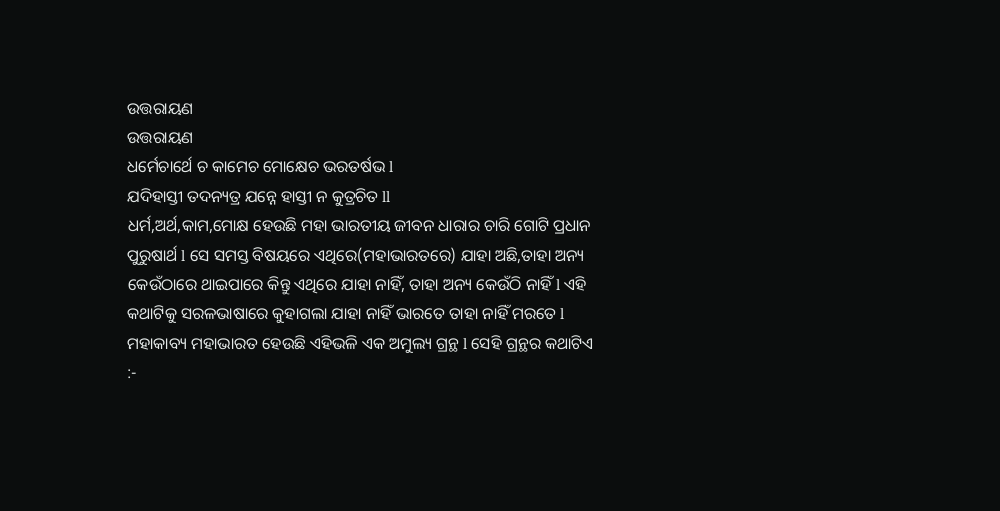ଉତ୍ତରାୟଣ
ଉତ୍ତରାୟଣ
ଧର୍ମେଚାର୍ଥେ ଚ କାମେଚ ମୋକ୍ଷେଚ ଭରତର୍ଷଭ l
ଯଦିହାସ୍ତୀ ତଦନ୍ୟତ୍ର ଯନ୍ନେ ହାସ୍ତୀ ନ କୁତ୍ରଚିତ ll
ଧର୍ମ,ଅର୍ଥ,କାମ,ମୋକ୍ଷ ହେଉଛି ମହା ଭାରତୀୟ ଜୀବନ ଧାରାର ଚାରି ଗୋଟି ପ୍ରଧାନ ପୁରୁଷାର୍ଥ l ସେ ସମସ୍ତ ବିଷୟରେ ଏଥିରେ(ମହାଭାରତରେ) ଯାହା ଅଛି,ତାହା ଅନ୍ୟ କେଉଁଠାରେ ଥାଇପାରେ କିନ୍ତୁ ଏଥିରେ ଯାହା ନାହିଁ, ତାହା ଅନ୍ୟ କେଉଁଠି ନାହିଁ l ଏହି କଥାଟିକୁ ସରଳଭାଷାରେ କୁହାଗଲା ଯାହା ନାହିଁ ଭାରତେ ତାହା ନାହିଁ ମରତେ l ମହାକାବ୍ୟ ମହାଭାରତ ହେଉଛି ଏହିଭଳି ଏକ ଅମୁଲ୍ୟ ଗ୍ରନ୍ଥ l ସେହି ଗ୍ରନ୍ଥର କଥାଟିଏ :-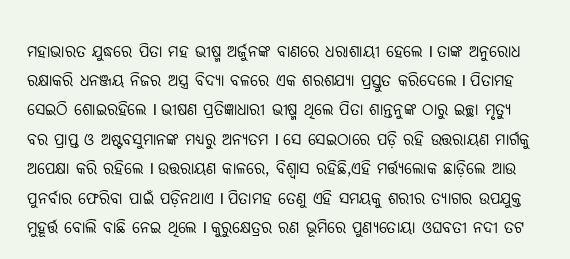ମହାଭାରତ ଯୁଦ୍ଧରେ ପିତା ମହ ଭୀଷ୍ମ ଅର୍ଜୁନଙ୍କ ବାଣରେ ଧରାଶାୟୀ ହେଲେ l ତାଙ୍କ ଅନୁରୋଧ ରକ୍ଷାକରି ଧନଞ୍ଜୟ ନିଜର ଅସ୍ତ୍ର ବିଦ୍ୟା ବଳରେ ଏକ ଶରଶଯ୍ୟା ପ୍ରସ୍ତୁତ କରିଦେଲେ l ପିତାମହ ସେଇଠି ଶୋଇରହିଲେ l ଭୀଷଣ ପ୍ରତିଜ୍ଞାଧାରୀ ଭୀଷ୍ମ ଥିଲେ ପିତା ଶାନ୍ତନୁଙ୍କ ଠାରୁ ଇଚ୍ଛା ମୃତ୍ୟୁ ବର ପ୍ରାପ୍ତ ଓ ଅଷ୍ଟବସୁମାନଙ୍କ ମଧ୍ୟରୁ ଅନ୍ୟତମ l ସେ ସେଇଠାରେ ପଡ଼ି ରହି ଉତ୍ତରାୟଣ ମାର୍ଗକୁ ଅପେକ୍ଷା କରି ରହିଲେ l ଉତ୍ତରାୟଣ କାଳରେ, ବିଶ୍ୱାସ ରହିଛି,ଏହି ମର୍ତ୍ତ୍ୟଲୋକ ଛାଡ଼ିଲେ ଆଉ ପୁନର୍ବାର ଫେରିବା ପାଇଁ ପଡ଼ିନଥାଏ l ପିତାମହ ତେଣୁ ଏହି ସମୟକୁ ଶରୀର ତ୍ୟାଗର ଉପଯୁକ୍ତ ମୁହୂର୍ତ୍ତ ବୋଲି ବାଛି ନେଇ ଥିଲେ l କୁରୁକ୍ଷେତ୍ରର ରଣ ଭୂମିରେ ପୁଣ୍ୟତୋୟା ଓଘବତୀ ନଦୀ ତଟ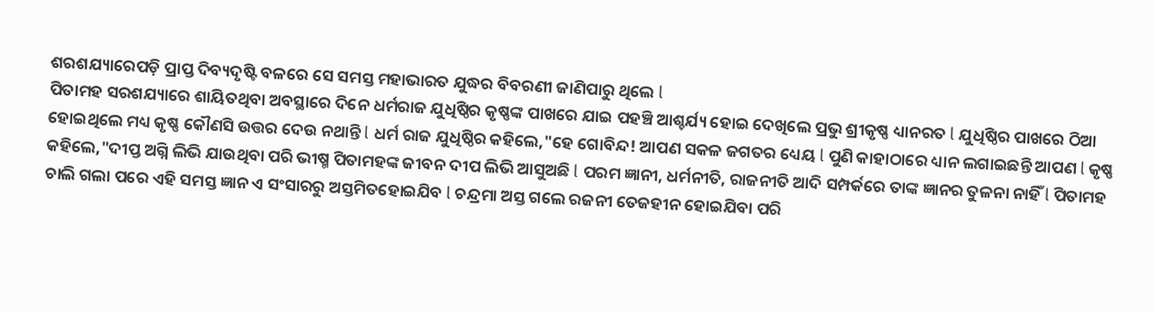ଶରଶଯ୍ୟାରେପଡ଼ି ପ୍ରାପ୍ତ ଦିବ୍ୟଦୃଷ୍ଟି ବଳରେ ସେ ସମସ୍ତ ମହାଭାରତ ଯୁଦ୍ଧର ବିବରଣୀ ଜାଣିପାରୁ ଥିଲେ l
ପିତାମହ ସରଶଯ୍ୟାରେ ଶାୟିତଥିବା ଅବସ୍ଥାରେ ଦିନେ ଧର୍ମରାଜ ଯୁଧିଷ୍ଠିର କୃଷ୍ଣଙ୍କ ପାଖରେ ଯାଇ ପହଞ୍ଚି ଆଶ୍ଚର୍ଯ୍ୟ ହୋଇ ଦେଖିଲେ ପ୍ରଭୁ ଶ୍ରୀକୃଷ୍ଣ ଧ୍ୟାନରତ l ଯୁଧିଷ୍ଠିର ପାଖରେ ଠିଆ ହୋଇଥିଲେ ମଧ୍ୟ କୃଷ୍ଣ କୌଣସି ଉତ୍ତର ଦେଉ ନଥାନ୍ତି l ଧର୍ମ ରାଜ ଯୁଧିଷ୍ଠିର କହିଲେ,"ହେ ଗୋବିନ୍ଦ! ଆପଣ ସକଳ ଜଗତର ଧ୍ୟେୟ l ପୁଣି କାହାଠାରେ ଧ୍ୟାନ ଲଗାଇଛନ୍ତି ଆପଣ l କୃଷ୍ଣ କହିଲେ,"ଦୀପ୍ତ ଅଗ୍ନି ଲିଭି ଯାଉଥିବା ପରି ଭୀଷ୍ମ ପିତାମହଙ୍କ ଜୀବନ ଦୀପ ଲିଭି ଆସୁଅଛି l ପରମ ଜ୍ଞାନୀ, ଧର୍ମନୀତି, ରାଜନୀତି ଆଦି ସମ୍ପର୍କରେ ତାଙ୍କ ଜ୍ଞାନର ତୁଳନା ନାହିଁ l ପିତାମହ ଚାଲି ଗଲା ପରେ ଏହି ସମସ୍ତ ଜ୍ଞାନ ଏ ସଂସାରରୁ ଅସ୍ତମିତହୋଇଯିବ l ଚନ୍ଦ୍ରମା ଅସ୍ତ ଗଲେ ରଜନୀ ତେଜହୀନ ହୋଇଯିବା ପରି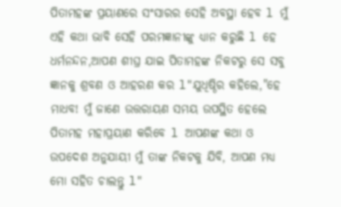ପିତାମହଙ୍କ ପ୍ରୟାଣରେ ସଂସାରର ସେହି ଅବସ୍ଥା ହେବ l ମୁଁ ଏହି କଥା ଭାବି ସେହି ପରମଜ୍ଞାନୀଙ୍କୁ ଧ୍ୟାନ କରୁଛି l ହେ ଧର୍ମନନ୍ଦନ,ଆପଣ ଶୀଘ୍ର ଯାଇ ପିତାମହଙ୍କ ନିକଟରୁ ସେ ସବୁ ଜ୍ଞାନକୁ ଶ୍ରବଣ ଓ ଆହରଣ କର l"ଯୁଧିଷ୍ଠିର କହିଲେ,"ହେ ମାଧବ! ମୁଁ ଜାଣେ ଉତ୍ତରାୟଣ ସମୟ ଉପସ୍ଥିତ ହେଲେ ପିତାମହ ମହାପ୍ରୟାଣ କରିବେ l ଆପଣଙ୍କ କଥା ଓ ଉପଦେଶ ଅନୁଯାୟୀ ମୁଁ ତାଙ୍କ ନିକଟକୁ ଯିବି, ଆପଣ ମଧ୍ୟ ମୋ ସହିତ ଚାଲନ୍ତୁ l"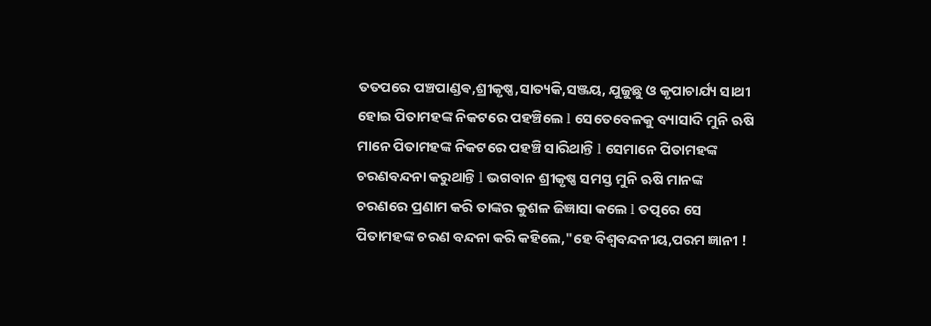ତତପରେ ପଞ୍ଚପାଣ୍ଡଵ,ଶ୍ରୀକୃଷ୍ଣ,ସାତ୍ୟକି,ସଞ୍ଜୟ, ଯୁଜୁଛୁ ଓ କୃପାଚାର୍ଯ୍ୟ ସାଥୀ ହୋଇ ପିତାମହଙ୍କ ନିକଟରେ ପହଞ୍ଚିଲେ l ସେତେବେଳକୁ ବ୍ୟାସାଦି ମୁନି ଋଷି ମାନେ ପିତାମହଙ୍କ ନିକଟରେ ପହଞ୍ଚି ସାରିଥାନ୍ତି l ସେମାନେ ପିତାମହଙ୍କ ଚରଣବନ୍ଦନା କରୁଥାନ୍ତି l ଭଗବାନ ଶ୍ରୀକୃଷ୍ଣ ସମସ୍ତ ମୁନି ଋଷି ମାନଙ୍କ ଚରଣରେ ପ୍ରଣାମ କରି ତାଙ୍କର କୁଶଳ ଜିଜ୍ଞାସା କଲେ l ତତ୍ପରେ ସେ ପିତାମହଙ୍କ ଚରଣ ବନ୍ଦନା କରି କହିଲେ,"ହେ ବିଶ୍ବବନ୍ଦନୀୟ,ପରମ ଜ୍ଞାନୀ !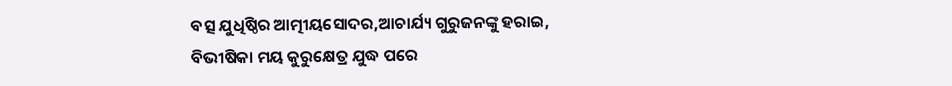ବତ୍ସ ଯୁଧିଷ୍ଠିର ଆତ୍ମୀୟସୋଦର,ଆଚାର୍ଯ୍ୟ ଗୁରୁଜନଙ୍କୁ ହରାଇ, ବିଭୀଷିକା ମୟ କୁରୁକ୍ଷେତ୍ର ଯୁଦ୍ଧ ପରେ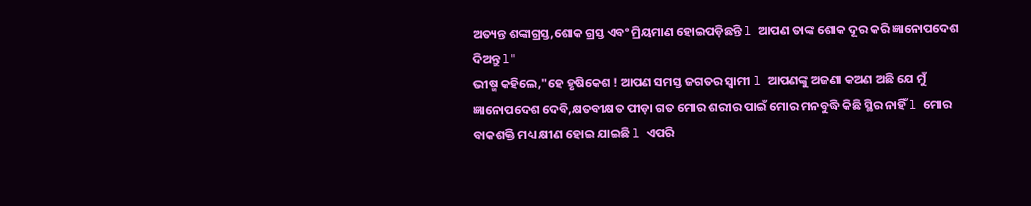ଅତ୍ୟନ୍ତ ଶଙ୍କାଗ୍ରସ୍ତ,ଶୋକ ଗ୍ରସ୍ତ ଏବଂ ମ୍ରିୟମାଣ ହୋଇପଡ଼ିଛନ୍ତି l ଆପଣ ତାଙ୍କ ଶୋକ ଦୂର କରି ଜ୍ଞାନୋପଦେଶ ଦିଅନ୍ତୁ l"
ଭୀଷ୍ମ କହିଲେ,"ହେ ହୃଷିକେଶ ! ଆପଣ ସମସ୍ତ ଜଗତର ସ୍ବାମୀ l ଆପଣଙ୍କୁ ଅଜଣା କଅଣ ଅଛି ଯେ ମୁଁ ଜ୍ଞାନୋପଦେଶ ଦେବି,କ୍ଷତବୀକ୍ଷତ ପୀଡ଼ା ଗତ ମୋର ଶରୀର ପାଇଁ ମୋର ମନବୁଦ୍ଧି କିଛି ସ୍ଥିର ନାହିଁ l ମୋର ବାକଶକ୍ତି ମଧ୍ୟ କ୍ଷୀଣ ହୋଇ ଯାଇଛି l ଏପରି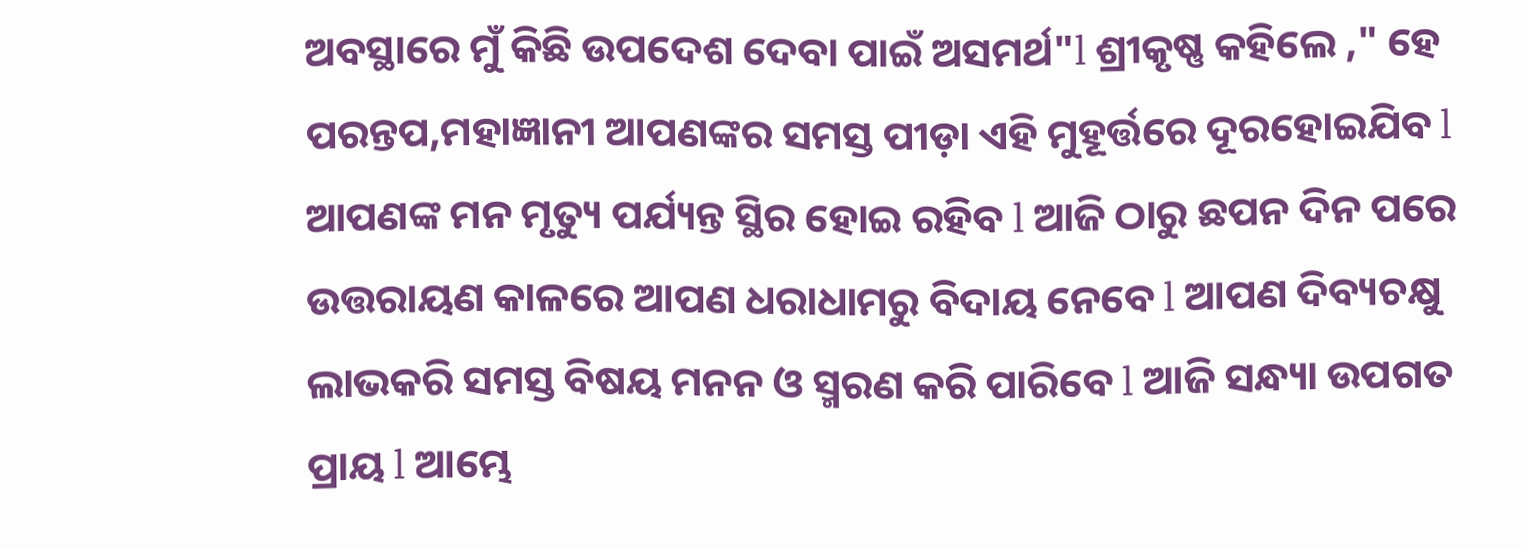ଅବସ୍ଥାରେ ମୁଁ କିଛି ଉପଦେଶ ଦେବା ପାଇଁ ଅସମର୍ଥ"l ଶ୍ରୀକୃଷ୍ଣ କହିଲେ ," ହେ ପରନ୍ତପ,ମହାଜ୍ଞାନୀ ଆପଣଙ୍କର ସମସ୍ତ ପୀଡ଼ା ଏହି ମୁହୂର୍ତ୍ତରେ ଦୂରହୋଇଯିବ l ଆପଣଙ୍କ ମନ ମୃତ୍ୟୁ ପର୍ଯ୍ୟନ୍ତ ସ୍ଥିର ହୋଇ ରହିବ l ଆଜି ଠାରୁ ଛପନ ଦିନ ପରେ ଉତ୍ତରାୟଣ କାଳରେ ଆପଣ ଧରାଧାମରୁ ବିଦାୟ ନେବେ l ଆପଣ ଦିବ୍ୟଚକ୍ଷୁ ଲାଭକରି ସମସ୍ତ ବିଷୟ ମନନ ଓ ସ୍ମରଣ କରି ପାରିବେ l ଆଜି ସନ୍ଧ୍ୟା ଉପଗତ ପ୍ରାୟ l ଆମ୍ଭେ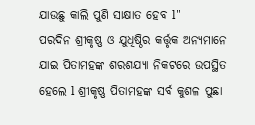ଯାଉଛୁ କାଲି ପୁଣି ସାକ୍ଷାତ ହେବ l"
ପରଦିନ ଶ୍ରୀକୃଷ୍ଣ ଓ ଯୁଧିଷ୍ଠିର କର୍ତ୍ତୃକ ଅନ୍ୟମାନେ ଯାଇ ପିତାମହଙ୍କ ଶରଶଯ୍ୟା ନିକଟରେ ଉପସ୍ଥିତ ହେଲେ l ଶ୍ରୀକୃଷ୍ଣ ପିତାମହଙ୍କ ସର୍ବ କୁଶଳ ପୁଛା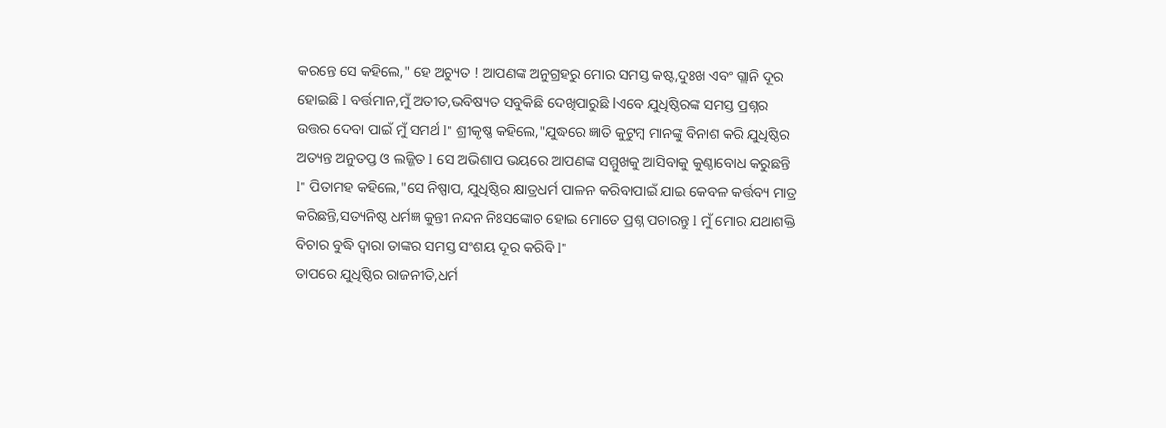କରନ୍ତେ ସେ କହିଲେ," ହେ ଅଚ୍ୟୁତ ! ଆପଣଙ୍କ ଅନୁଗ୍ରହରୁ ମୋର ସମସ୍ତ କଷ୍ଟ,ଦୁଃଖ ଏବଂ ଗ୍ଲାନି ଦୂର ହୋଇଛି l ବର୍ତ୍ତମାନ,ମୁଁ ଅତୀତ,ଭବିଷ୍ୟତ ସବୁକିଛି ଦେଖିପାରୁଛି lଏବେ ଯୁଧିଷ୍ଠିରଙ୍କ ସମସ୍ତ ପ୍ରଶ୍ନର ଉତ୍ତର ଦେବା ପାଇଁ ମୁଁ ସମର୍ଥ l" ଶ୍ରୀକୃଷ୍ଣ କହିଲେ,"ଯୁଦ୍ଧରେ ଜ୍ଞାତି କୁଟୁମ୍ବ ମାନଙ୍କୁ ବିନାଶ କରି ଯୁଧିଷ୍ଠିର ଅତ୍ୟନ୍ତ ଅନୁତପ୍ତ ଓ ଲଜ୍ଜିତ l ସେ ଅଭିଶାପ ଭୟରେ ଆପଣଙ୍କ ସମ୍ମୁଖକୁ ଆସିବାକୁ କୁଣ୍ଠାବୋଧ କରୁଛନ୍ତି l" ପିତାମହ କହିଲେ,"ସେ ନିଷ୍ପାପ, ଯୁଧିଷ୍ଠିର କ୍ଷାତ୍ରଧର୍ମ ପାଳନ କରିବାପାଇଁ ଯାଇ କେବଳ କର୍ତ୍ତବ୍ୟ ମାତ୍ର କରିଛନ୍ତି,ସତ୍ୟନିଷ୍ଠ ଧର୍ମଜ୍ଞ କୁନ୍ତୀ ନନ୍ଦନ ନିଃସଙ୍କୋଚ ହୋଇ ମୋତେ ପ୍ରଶ୍ନ ପଚାରନ୍ତୁ l ମୁଁ ମୋର ଯଥାଶକ୍ତି ବିଚାର ବୁଦ୍ଧି ଦ୍ୱାରା ତାଙ୍କର ସମସ୍ତ ସଂଶୟ ଦୂର କରିବି l"
ତାପରେ ଯୁଧିଷ୍ଠିର ରାଜନୀତି,ଧର୍ମ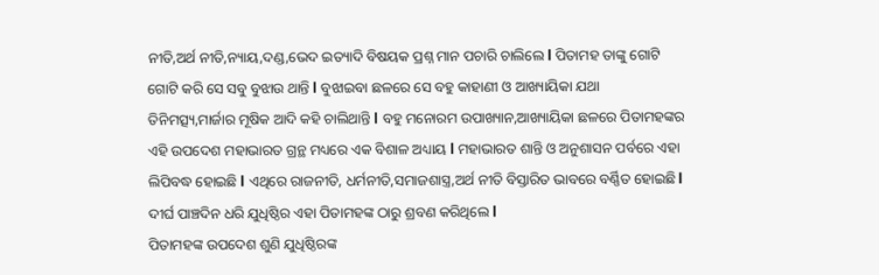ନୀତି,ଅର୍ଥ ନୀତି,ନ୍ୟାୟ,ଦଣ୍ଡ,ଭେଦ ଇତ୍ୟାଦି ବିଷୟକ ପ୍ରଶ୍ନ ମାନ ପଚାରି ଚାଲିଲେ l ପିତାମହ ତାଙ୍କୁ ଗୋଟି ଗୋଟି କରି ସେ ସବୁ ବୁଝାଉ ଥାନ୍ତି l ବୁଝାଇବା ଛଳରେ ସେ ବହୁ କାହାଣୀ ଓ ଆଖ୍ୟାୟିକା ଯଥା ତିନିମତ୍ସ୍ୟ,ମାର୍ଜାର ମୂଷିକ ଆଦି କହି ଚାଲିଥାନ୍ତି l ବହୁ ମନୋରମ ଉପାଖ୍ୟାନ,ଆଖ୍ୟାୟିକା ଛଳରେ ପିତାମହଙ୍କର ଏହି ଉପଦେଶ ମହାଭାରତ ଗ୍ରନ୍ଥ ମଧ୍ୟରେ ଏକ ବିଶାଳ ଅଧ୍ୟାୟ l ମହାଭାରତ ଶାନ୍ତି ଓ ଅନୁଶାସନ ପର୍ବରେ ଏହା ଲିପିବଦ୍ଧ ହୋଇଛି l ଏଥିରେ ରାଜନୀତି, ଧର୍ମନୀତି,ସମାଜଶାସ୍ତ୍ର,ଅର୍ଥ ନୀତି ବିସ୍ତାରିତ ଭାବରେ ବର୍ଣ୍ଣିତ ହୋଇଛି l ଦୀର୍ଘ ପାଞ୍ଚଦିନ ଧରି ଯୁଧିଷ୍ଠିର ଏହା ପିତାମହଙ୍କ ଠାରୁ ଶ୍ରବଣ କରିଥିଲେ l
ପିତାମହଙ୍କ ଉପଦେଶ ଶୁଣି ଯୁଧିଷ୍ଠିରଙ୍କ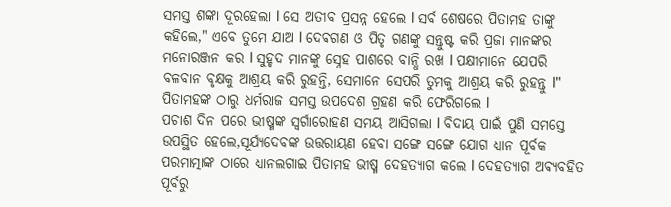ସମସ୍ତ ଶଙ୍କା ଦୂରହେଲା l ସେ ଅତୀବ ପ୍ରସନ୍ନ ହେଲେ l ସର୍ବ ଶେଷରେ ପିତାମହ ତାଙ୍କୁ କହିଲେ," ଏବେ ତୁମେ ଯାଅ l ଦେଵଗଣ ଓ ପିତୃ ଗଣଙ୍କୁ ସନ୍ତୁଷ୍ଟ କରି ପ୍ରଜା ମାନଙ୍କର ମନୋରଞ୍ଜନ କର l ସୁହୃଦ ମାନଙ୍କୁ ସ୍ନେହ ପାଶରେ ବାନ୍ଧି ରଖ l ପକ୍ଷୀମାନେ ଯେପରି ବଳବାନ ବୃକ୍ଷକୁ ଆଶ୍ରୟ କରି ରୁହନ୍ତି, ସେମାନେ ସେପରି ତୁମକୁ ଆଶ୍ରୟ କରି ରୁହନ୍ତୁ l" ପିତାମହଙ୍କ ଠାରୁ ଧର୍ମରାଜ ସମସ୍ତ ଉପଦେଶ ଗ୍ରହଣ କରି ଫେରିଗଲେ l
ପଚାଶ ଦିନ ପରେ ଭୀଷ୍ମଙ୍କ ସ୍ଵର୍ଗାରୋହଣ ସମୟ ଆସିଗଲା l ବିଦାୟ ପାଇଁ ପୁଣି ସମସ୍ତେ ଉପସ୍ଥିତ ହେଲେ,ସୂର୍ଯ୍ୟଦେବଙ୍କ ଉତ୍ତରାୟଣ ହେବା ସଙ୍ଗେ ସଙ୍ଗେ ଯୋଗ ଧ୍ୟାନ ପୂର୍ବକ ପରମାତ୍ମାଙ୍କ ଠାରେ ଧ୍ୟାନଲଗାଇ ପିତାମହ ଭୀଷ୍ମ ଦେହତ୍ୟାଗ କଲେ l ଦେହତ୍ୟାଗ ଅଵ୍ୟବହିତ ପୂର୍ବରୁ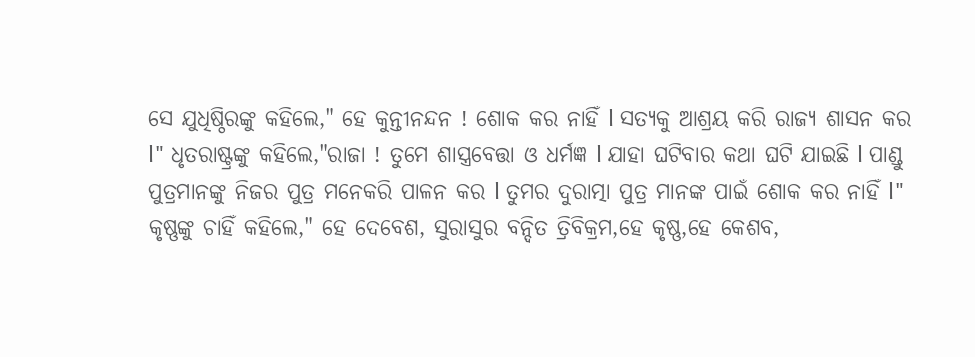ସେ ଯୁଧିଷ୍ଠିରଙ୍କୁ କହିଲେ," ହେ କୁନ୍ତୀନନ୍ଦନ ! ଶୋକ କର ନାହିଁ l ସତ୍ୟକୁ ଆଶ୍ରୟ କରି ରାଜ୍ୟ ଶାସନ କର l" ଧୃତରାଷ୍ଟ୍ରଙ୍କୁ କହିଲେ,"ରାଜା ! ତୁମେ ଶାସ୍ତ୍ରବେତ୍ତା ଓ ଧର୍ମଜ୍ଞ l ଯାହା ଘଟିବାର କଥା ଘଟି ଯାଇଛି l ପାଣ୍ଡୁ ପୁତ୍ରମାନଙ୍କୁ ନିଜର ପୁତ୍ର ମନେକରି ପାଳନ କର l ତୁମର ଦୁରାତ୍ମା ପୁତ୍ର ମାନଙ୍କ ପାଇଁ ଶୋକ କର ନାହିଁ l"
କୃଷ୍ଣଙ୍କୁ ଚାହିଁ କହିଲେ," ହେ ଦେବେଶ, ସୁରାସୁର ବନ୍ଦିତ ତ୍ରିବିକ୍ରମ,ହେ କୃଷ୍ଣ,ହେ କେଶବ,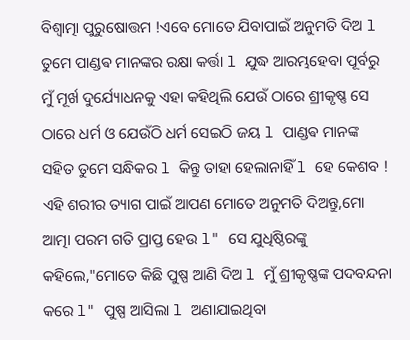ବିଶ୍ୱାତ୍ମା ପୁରୁଷୋତ୍ତମ !ଏବେ ମୋତେ ଯିବାପାଇଁ ଅନୁମତି ଦିଅ l ତୁମେ ପାଣ୍ଡଵ ମାନଙ୍କର ରକ୍ଷା କର୍ତ୍ତା l ଯୁଦ୍ଧ ଆରମ୍ଭହେବା ପୂର୍ବରୁ ମୁଁ ମୂର୍ଖ ଦୁର୍ଯ୍ୟୋଧନକୁ ଏହା କହିଥିଲି ଯେଉଁ ଠାରେ ଶ୍ରୀକୃଷ୍ଣ ସେ ଠାରେ ଧର୍ମ ଓ ଯେଉଁଠି ଧର୍ମ ସେଇଠି ଜୟ l ପାଣ୍ଡଵ ମାନଙ୍କ ସହିତ ତୁମେ ସନ୍ଧିକର l କିନ୍ତୁ ତାହା ହେଲାନାହିଁ l ହେ କେଶବ ! ଏହି ଶରୀର ତ୍ୟାଗ ପାଇଁ ଆପଣ ମୋତେ ଅନୁମତି ଦିଅନ୍ତୁ,ମୋ ଆତ୍ମା ପରମ ଗତି ପ୍ରାପ୍ତ ହେଉ l" ସେ ଯୁଧିଷ୍ଠିରଙ୍କୁ କହିଲେ,"ମୋତେ କିଛି ପୁଷ୍ପ ଆଣି ଦିଅ l ମୁଁ ଶ୍ରୀକୃଷ୍ଣଙ୍କ ପଦବନ୍ଦନା କରେ l" ପୁଷ୍ପ ଆସିଲା l ଅଣାଯାଇଥିବା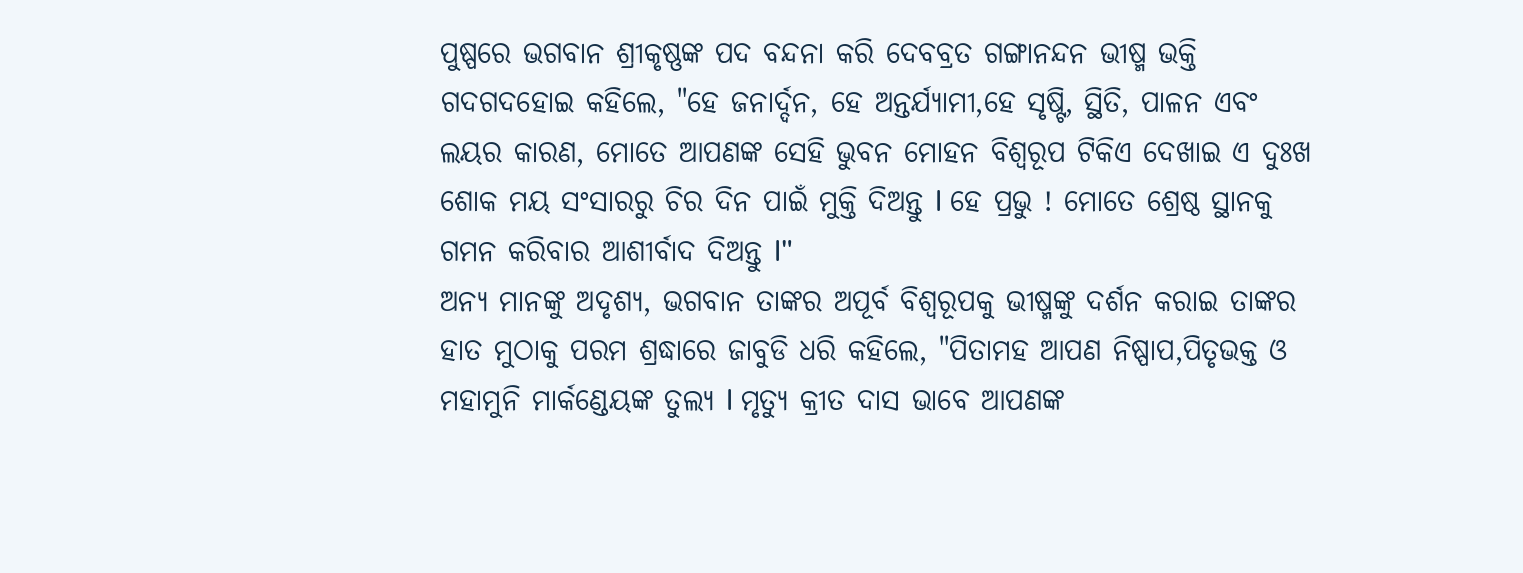ପୁଷ୍ପରେ ଭଗବାନ ଶ୍ରୀକୃଷ୍ଣଙ୍କ ପଦ ବନ୍ଦନା କରି ଦେବବ୍ରତ ଗଙ୍ଗାନନ୍ଦନ ଭୀଷ୍ମ ଭକ୍ତି ଗଦଗଦହୋଇ କହିଲେ, "ହେ ଜନାର୍ଦ୍ଦନ, ହେ ଅନ୍ତର୍ଯ୍ୟାମୀ,ହେ ସୃଷ୍ଟି, ସ୍ଥିତି, ପାଳନ ଏବଂ ଲୟର କାରଣ, ମୋତେ ଆପଣଙ୍କ ସେହି ଭୁବନ ମୋହନ ବିଶ୍ଵରୂପ ଟିକିଏ ଦେଖାଇ ଏ ଦୁଃଖ ଶୋକ ମୟ ସଂସାରରୁ ଚିର ଦିନ ପାଇଁ ମୁକ୍ତି ଦିଅନ୍ତୁ l ହେ ପ୍ରଭୁ ! ମୋତେ ଶ୍ରେଷ୍ଠ ସ୍ଥାନକୁ ଗମନ କରିବାର ଆଶୀର୍ବାଦ ଦିଅନ୍ତୁ l"
ଅନ୍ୟ ମାନଙ୍କୁ ଅଦୃଶ୍ୟ, ଭଗବାନ ତାଙ୍କର ଅପୂର୍ବ ବିଶ୍ୱରୂପକୁ ଭୀଷ୍ମଙ୍କୁ ଦର୍ଶନ କରାଇ ତାଙ୍କର ହାତ ମୁଠାକୁ ପରମ ଶ୍ରଦ୍ଧାରେ ଜାବୁଡି ଧରି କହିଲେ, "ପିତାମହ ଆପଣ ନିଷ୍ପାପ,ପିତୃଭକ୍ତ ଓ ମହାମୁନି ମାର୍କଣ୍ଡେୟଙ୍କ ତୁଲ୍ୟ l ମୃତ୍ୟୁ କ୍ରୀତ ଦାସ ଭାବେ ଆପଣଙ୍କ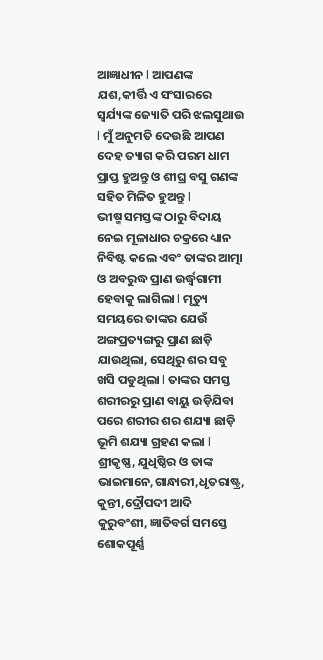ଆଜ୍ଞାଧୀନ l ଆପଣଙ୍କ ଯଶ,କୀର୍ତ୍ତି ଏ ସଂସାରରେ ସ୍ୱର୍ଯ୍ୟଙ୍କ ଜ୍ୟୋତି ପରି ଝଲସୁଥାଉ l ମୁଁ ଅନୁମତି ଦେଉଛି ଆପଣ ଦେହ ତ୍ୟାଗ କରି ପରମ ଧାମ ପ୍ରାପ୍ତ ହୁଅନ୍ତୁ ଓ ଶୀଘ୍ର ବସୁ ଗଣଙ୍କ ସହିତ ମିଳିତ ହୁଅନ୍ତୁ l
ଭୀଷ୍ମ ସମସ୍ତଙ୍କ ଠାରୁ ବିଦାୟ ନେଇ ମୂଳାଧାର ଚକ୍ରରେ ଧ୍ୟାନ ନିବିଷ୍ଟ କଲେ ଏବଂ ତାଙ୍କର ଆତ୍ମା ଓ ଅବରୁଦ୍ଧ ପ୍ରାଣ ଉର୍ଦ୍ଧ୍ୱଗାମୀ ହେବାକୁ ଲାଗିଲା l ମୃତ୍ୟୁ ସମୟରେ ତାଙ୍କର ଯେଉଁ ଅଙ୍ଗପ୍ରତ୍ୟଙ୍ଗରୁ ପ୍ରାଣ ଛାଡ଼ି ଯାଉଥିଲା, ସେଥିରୁ ଶର ସବୁ ଖସି ପଡୁଥିଲା l ତାଙ୍କର ସମସ୍ତ ଶରୀରରୁ ପ୍ରାଣ ବାୟୁ ଉଡ଼ିଯିବା ପରେ ଶରୀର ଶର ଶଯ୍ୟା ଛାଡ଼ି ଭୂମି ଶଯ୍ୟା ଗ୍ରହଣ କଲା l ଶ୍ରୀକୃଷ୍ଣ, ଯୁଧିଷ୍ଠିର ଓ ତାଙ୍କ ଭାଇମାନେ,ଗାନ୍ଧାରୀ,ଧୃତରାଷ୍ଟ୍ର, କୁନ୍ତୀ,ଦ୍ରୌପଦୀ ଆଦି କୁରୁବଂଶୀ, ଜ୍ଞାତିବର୍ଗ ସମସ୍ତେ ଶୋକପୂର୍ଣ୍ଣ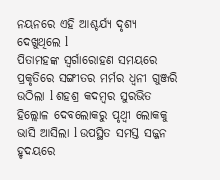ନୟନରେ ଏହି ଆଶ୍ଚର୍ଯ୍ୟ ଦୃଶ୍ୟ ଦେଖୁଥିଲେ l
ପିତାମହଙ୍କ ସ୍ୱର୍ଗାରୋହଣ ସମୟରେ ପ୍ରକୃତିରେ ସଙ୍ଗୀତର ମର୍ମର ଧ୍ୱନୀ ଗୁଞ୍ଜରି ଉଠିଲା l ଶହଶ୍ର କଦମ୍ବର ସୁରଭିତ ହିଲ୍ଲୋଳ ଦେବଲୋକରୁ ପୃଥ୍ଵୀ ଲୋକକୁ ଭାସି ଆସିଲା l ଉପସ୍ଥିତ ସମସ୍ତ ସଜ୍ଜନ ହୃଦୟରେ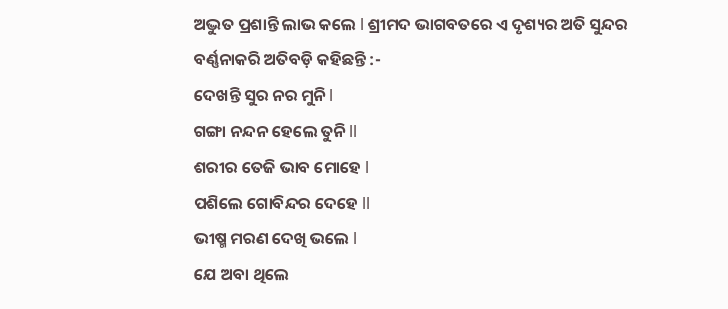ଅଦ୍ଭୁତ ପ୍ରଶାନ୍ତି ଲାଭ କଲେ l ଶ୍ରୀମଦ ଭାଗବତରେ ଏ ଦୃଶ୍ୟର ଅତି ସୁନ୍ଦର ବର୍ଣ୍ଣନାକରି ଅତିବଡ଼ି କହିଛନ୍ତି :-
ଦେଖନ୍ତି ସୁର ନର ମୁନି l
ଗଙ୍ଗା ନନ୍ଦନ ହେଲେ ତୁନି ll
ଶରୀର ତେଜି ଭାବ ମୋହେ l
ପଶିଲେ ଗୋବିନ୍ଦର ଦେହେ ll
ଭୀଷ୍ମ ମରଣ ଦେଖି ଭଲେ l
ଯେ ଅବା ଥିଲେ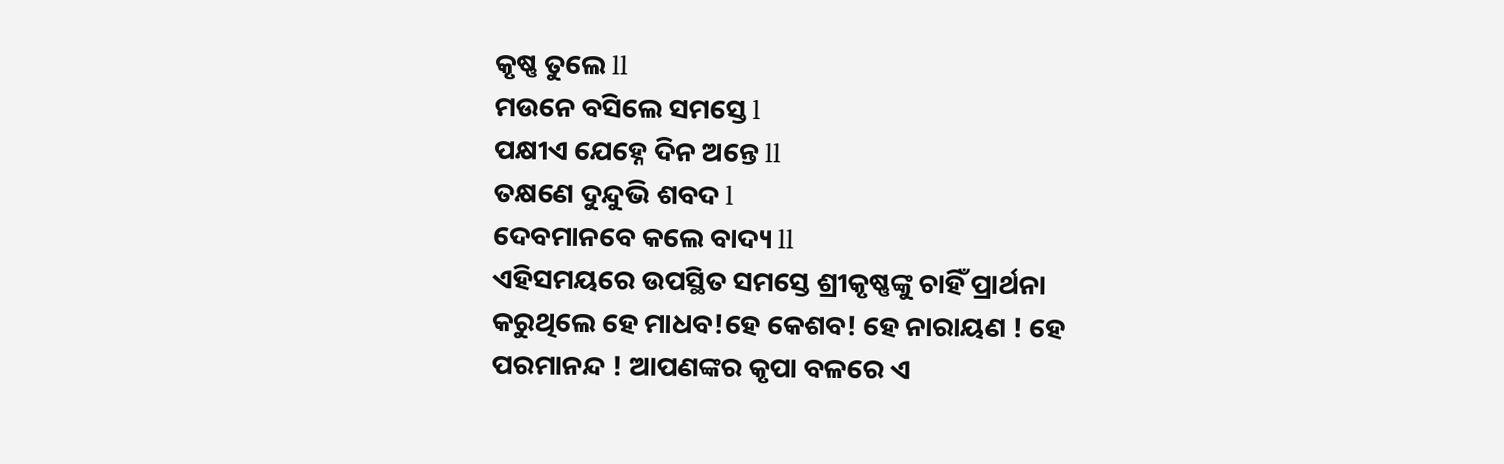କୃଷ୍ଣ ତୁଲେ ll
ମଉନେ ବସିଲେ ସମସ୍ତେ l
ପକ୍ଷୀଏ ଯେହ୍ନେ ଦିନ ଅନ୍ତେ ll
ତକ୍ଷଣେ ଦୁନ୍ଦୁଭି ଶବଦ l
ଦେବମାନବେ କଲେ ବାଦ୍ୟ ll
ଏହିସମୟରେ ଉପସ୍ଥିତ ସମସ୍ତେ ଶ୍ରୀକୃଷ୍ଣଙ୍କୁ ଚାହିଁ ପ୍ରାର୍ଥନା କରୁଥିଲେ ହେ ମାଧବ!ହେ କେଶବ! ହେ ନାରାୟଣ ! ହେ ପରମାନନ୍ଦ ! ଆପଣଙ୍କର କୃପା ବଳରେ ଏ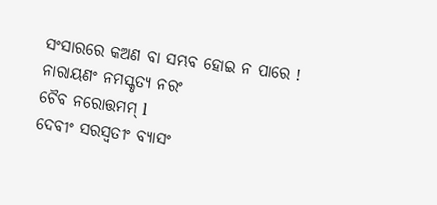ସଂସାରରେ କଅଣ ବା ସମ୍ଭବ ହୋଇ ନ ପାରେ !
ନାରାୟଣଂ ନମସ୍କୃତ୍ୟ ନରଂ
ଚୈବ ନରୋତ୍ତମମ୍ l
ଦେବୀଂ ସରସ୍ୱତୀଂ ବ୍ୟାସଂ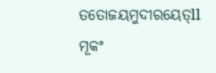ତତୋଜୟମୁଦୀରୟେତ୍ll
ମୂକଂ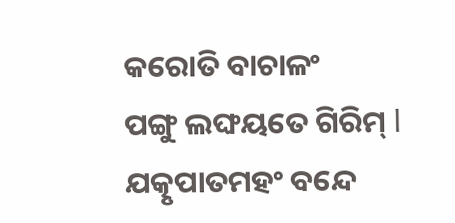କରୋତି ବାଚାଳଂ
ପଙ୍ଗୁ ଲଙ୍ଘୟତେ ଗିରିମ୍ l
ଯତ୍କୃପାତମହଂ ବନ୍ଦେ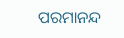ପରମାନନ୍ଦ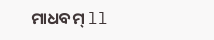ମାଧବମ୍ ll